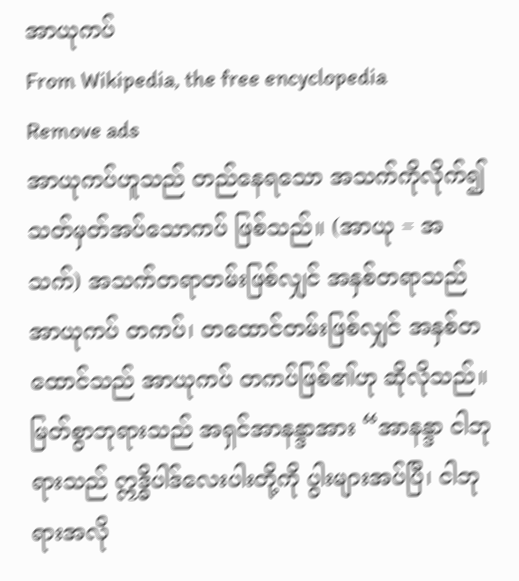အာယုကပ်
From Wikipedia, the free encyclopedia
Remove ads
အာယုကပ်ဟူသည် တည်နေရသော အသက်ကိုလိုက်၍ သတ်မှတ်အပ်သောကပ် ဖြစ်သည်။ (အာယု = အသက်) အသက်တရာတမ်းဖြစ်လျှင် အနှစ်တရာသည် အာယုကပ် တကပ်၊ တထောင်တမ်းဖြစ်လျှင် အနှစ်တထောင်သည် အာယုကပ် တကပ်ဖြစ်၏ဟု ဆိုလိုသည်။
မြတ်စွာဘုရားသည် အရှင်အာနန္ဒာအား “အာနန္ဒာ ငါဘုရားသည် ဣဒ္ဓိပါဒ်လေးပါးတို့ကို ပွါးများအပ်ပြီ၊ ငါဘုရားအလို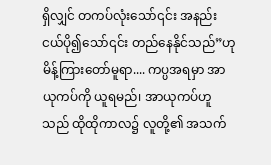ရှိလျှင် တကပ်လုံးသော်၎င်း အနည်းငယ်ပို၍သော်၎င်း တည်နေနိုင်သည်”ဟု မိန့်ကြားတော်မူရာ.... ကပ္ပအရမှာ အာယုကပ်ကို ယူရမည်၊ အာယုကပ်ဟူသည် ထိုထိုကာလ၌ လူတို့၏ အသက်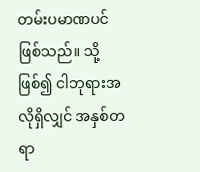တမ်းပမာဏပင် ဖြစ်သည်။ သို့ဖြစ်၍ ငါဘုရားအလိုရှိလျှင် အနှစ်တရာ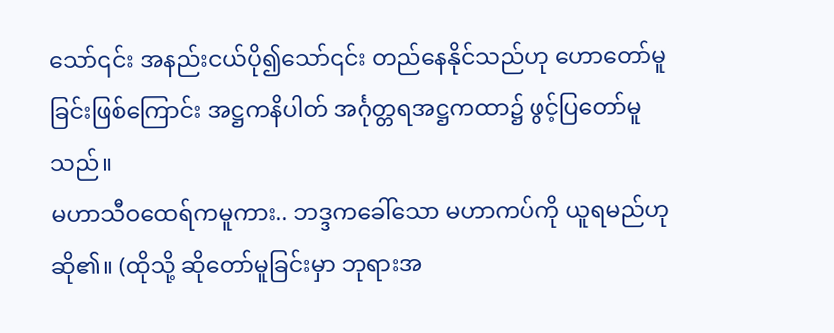သော်၎င်း အနည်းငယ်ပို၍သော်၎င်း တည်နေနိုင်သည်ဟု ဟောတော်မူခြင်းဖြစ်ကြောင်း အဋ္ဌကနိပါတ် အင်္ဂုတ္တရအဋ္ဌကထာ၌ ဖွင့်ပြတော်မူသည်။
မဟာသီဝထေရ်ကမူကား.. ဘဒ္ဒကခေါ်သော မဟာကပ်ကို ယူရမည်ဟု ဆို၏။ (ထိုသို့ ဆိုတော်မူခြင်းမှာ ဘုရားအ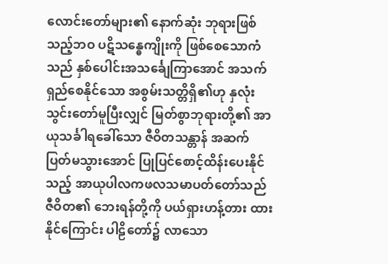လောင်းတော်များ၏ နောက်ဆုံး ဘုရားဖြစ်သည့်ဘဝ ပဋိသန္ဓေကျိုးကို ဖြစ်စေသောကံသည် နှစ်ပေါင်းအသင်္ချေကြာအောင် အသက်ရှည်စေနိုင်သော အစွမ်းသတ္တိရှိ၏ဟု နှလုံးသွင်းတော်မူပြီးလျှင် မြတ်စွာဘုရားတို့၏ အာယုသင်္ခါရခေါ်သော ဇီဝိတသန္တာန် အဆက်ပြတ်မသွားအောင် ပြုပြင်စောင့်ထိန်းပေးနိုင်သည့် အာယုပါလကဖလသမာပတ်တော်သည် ဇီဝိတ၏ ဘေးရန်တို့ကို ပယ်ရှားဟန့်တား ထားနိုင်ကြောင်း ပါဠိတော်၌ လာသော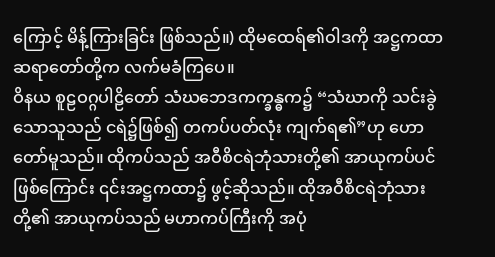ကြောင့် မိန့်ကြားခြင်း ဖြစ်သည်။) ထိုမထေရ်၏ဝါဒကို အဋ္ဌကထာဆရာတော်တို့က လက်မခံကြပေ။
ဝိနယ စူဠဝဂ္ဂပါဠိတော် သံဃဘေဒကက္ခန္ဓက၌ “သံဃာကို သင်းခွဲသောသူသည် ငရဲ၌ဖြစ်၍ တကပ်ပတ်လုံး ကျက်ရ၏”ဟု ဟောတော်မူသည်။ ထိုကပ်သည် အဝီစိငရဲဘုံသားတို့၏ အာယုကပ်ပင်ဖြစ်ကြောင်း ၎င်းအဋ္ဌကထာ၌ ဖွင့်ဆိုသည်။ ထိုအဝီစိငရဲဘုံသားတို့၏ အာယုကပ်သည် မဟာကပ်ကြီးကို အပုံ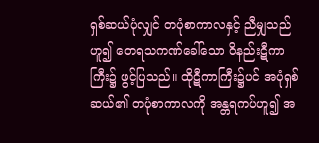ရှစ်ဆယ်ပုံလျှင် တပုံစာကာလနှင့် ညီမျှသည်ဟူ၍ တေရသကဏ်ခေါ်သော ဝိနည်းဋီကာကြီး၌ ဖွင့်ပြသည်။ ထိုဋီကာကြီး၌ပင် အပုံရှစ်ဆယ်၏ တပုံစာကာလကို အန္တရကပ်ဟူ၍ အ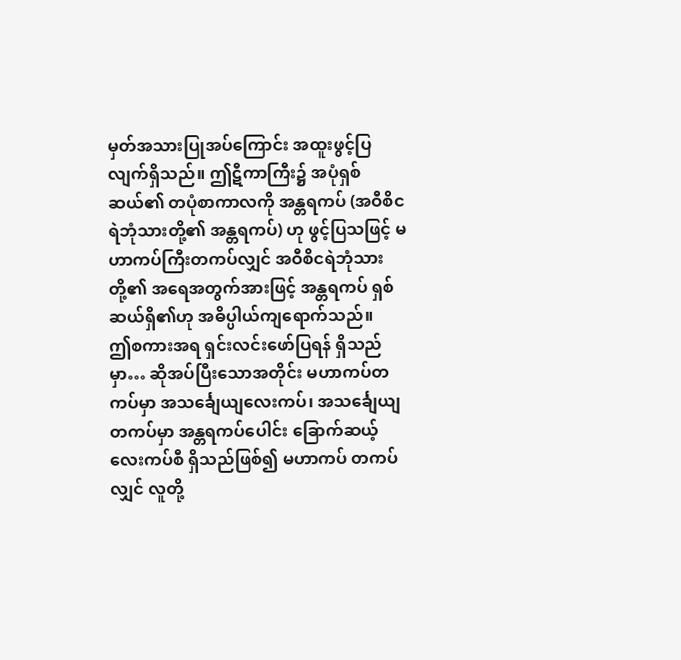မှတ်အသားပြုအပ်ကြောင်း အထူးဖွင့်ပြလျက်ရှိသည်။ ဤဋီကာကြီး၌ အပုံရှစ်ဆယ်၏ တပုံစာကာလကို အန္တရကပ် (အဝီစိငရဲဘုံသားတို့၏ အန္တရကပ်) ဟု ဖွင့်ပြသဖြင့် မဟာကပ်ကြီးတကပ်လျှင် အဝီစိငရဲဘုံသားတို့၏ အရေအတွက်အားဖြင့် အန္တရကပ် ရှစ်ဆယ်ရှိ၏ဟု အဓိပ္ပါယ်ကျရောက်သည်။
ဤစကားအရ ရှင်းလင်းဖော်ပြရန် ရှိသည်မှာ… ဆိုအပ်ပြီးသောအတိုင်း မဟာကပ်တကပ်မှာ အသင်္ချေယျလေးကပ်၊ အသင်္ချေယျတကပ်မှာ အန္တရကပ်ပေါင်း ခြောက်ဆယ့်လေးကပ်စီ ရှိသည်ဖြစ်၍ မဟာကပ် တကပ်လျှင် လူတို့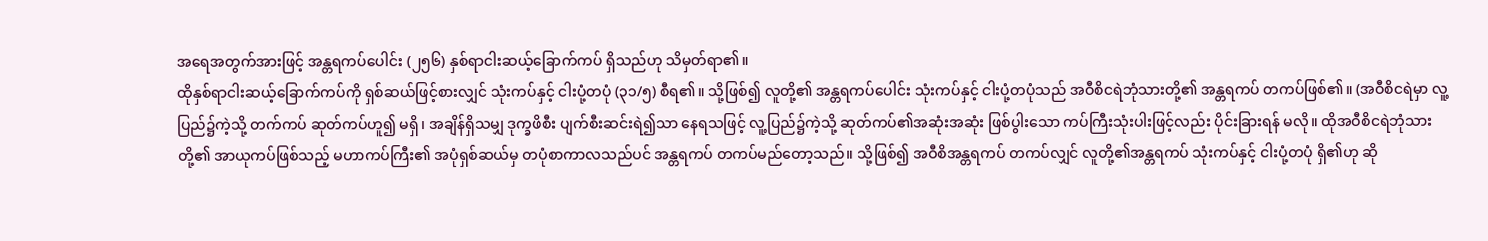အရေအတွက်အားဖြင့် အန္တရကပ်ပေါင်း (၂၅၆) နှစ်ရာငါးဆယ့်ခြောက်ကပ် ရှိသည်ဟု သိမှတ်ရာ၏။
ထိုနှစ်ရာငါးဆယ့်ခြောက်ကပ်ကို ရှစ်ဆယ်ဖြင့်စားလျှင် သုံးကပ်နှင့် ငါးပုံ့တပုံ (၃၁/၅) စီရ၏။ သို့ဖြစ်၍ လူတို့၏ အန္တရကပ်ပေါင်း သုံးကပ်နှင့် ငါးပုံ့တပုံသည် အဝီစိငရဲဘုံသားတို့၏ အန္တရကပ် တကပ်ဖြစ်၏။ (အဝီစိငရဲမှာ လူ့ပြည်၌ကဲ့သို့ တက်ကပ် ဆုတ်ကပ်ဟူ၍ မရှိ၊ အချိန်ရှိသမျှ ဒုက္ခဖိစီး ပျက်စီးဆင်းရဲ၍သာ နေရသဖြင့် လူ့ပြည်၌ကဲ့သို့ ဆုတ်ကပ်၏အဆုံးအဆုံး ဖြစ်ပွါးသော ကပ်ကြီးသုံးပါးဖြင့်လည်း ပိုင်းခြားရန် မလို။ ထိုအဝီစိငရဲဘုံသားတို့၏ အာယုကပ်ဖြစ်သည့် မဟာကပ်ကြီး၏ အပုံရှစ်ဆယ်မှ တပုံစာကာလသည်ပင် အန္တရကပ် တကပ်မည်တော့သည်။ သို့ဖြစ်၍ အဝီစိအန္တရကပ် တကပ်လျှင် လူတို့၏အန္တရကပ် သုံးကပ်နှင့် ငါးပုံ့တပုံ ရှိ၏ဟု ဆို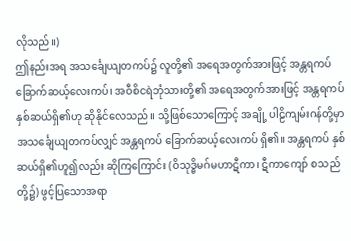လိုသည်။)
ဤနည်းအရ အသင်္ချေယျတကပ်၌ လူတို့၏ အရေအတွက်အားဖြင့် အန္တရကပ် ခြောက်ဆယ့်လေးကပ်၊ အဝီစိငရဲဘုံသားတို့၏ အရေအတွက်အားဖြင့် အန္တရကပ် နှစ်ဆယ်ရှိ၏ဟု ဆိုနိုင်လေသည်။ သို့ဖြစ်သောကြောင့် အချို့ ပါဠိကျမ်းဂန်တို့မှာ အသင်္ချေယျတကပ်လျှင် အန္တရကပ် ခြောက်ဆယ့်လေးကပ် ရှိ၏။ အန္တရကပ် နှစ်ဆယ်ရှိ၏ဟူ၍လည်း ဆိုကြကြောင်း (ဝိသုဒ္ဓိမဂ်မဟာဋီကာ၊ ဋီကာကျော် စသည်တို့၌) ဖွင့်ပြသောအရာ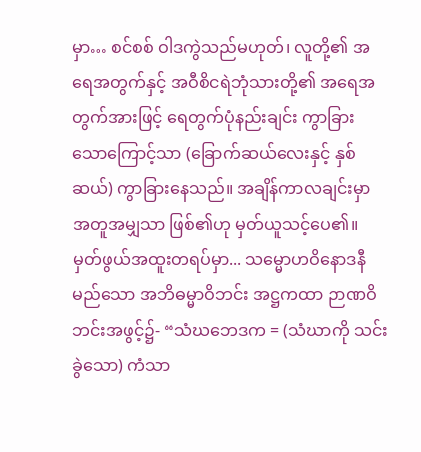မှာ… စင်စစ် ဝါဒကွဲသည်မဟုတ်၊ လူတို့၏ အရေအတွက်နှင့် အဝီစိငရဲဘုံသားတို့၏ အရေအတွက်အားဖြင့် ရေတွက်ပုံနည်းချင်း ကွာခြားသောကြောင့်သာ (ခြောက်ဆယ်လေးနှင့် နှစ်ဆယ်) ကွာခြားနေသည်။ အချိန်ကာလချင်းမှာ အတူအမျှသာ ဖြစ်၏ဟု မှတ်ယူသင့်ပေ၏။
မှတ်ဖွယ်အထူးတရပ်မှာ... သမ္မောဟဝိနောဒနီမည်သော အဘိဓမ္မာဝိဘင်း အဋ္ဌကထာ ဉာဏဝိဘင်းအဖွင့်၌- “သံဃဘေဒက = (သံဃာကို သင်းခွဲသော) ကံသာ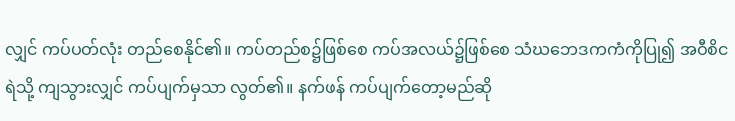လျှင် ကပ်ပတ်လုံး တည်စေနိုင်၏။ ကပ်တည်စ၌ဖြစ်စေ ကပ်အလယ်၌ဖြစ်စေ သံဃဘေဒကကံကိုပြု၍ အဝီစိငရဲသို့ ကျသွားလျှင် ကပ်ပျက်မှသာ လွတ်၏။ နက်ဖန် ကပ်ပျက်တော့မည်ဆို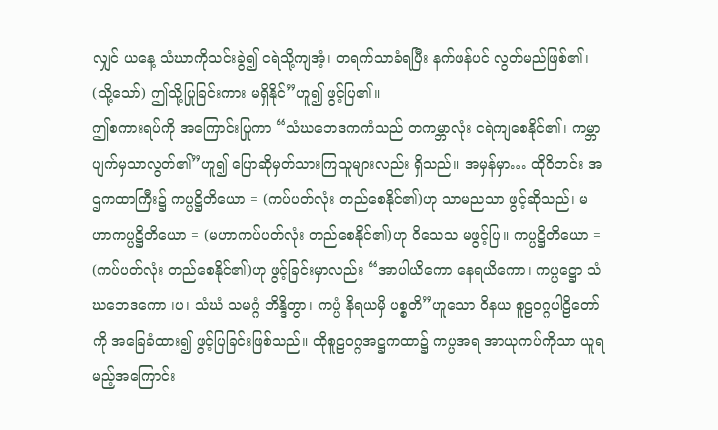လျှင် ယနေ့ သံဃာကိုသင်းခွဲ၍ ငရဲသို့ကျအံ့၊ တရက်သာခံရပြီး နက်ဖန်ပင် လွတ်မည်ဖြစ်၏၊ (သို့သော်) ဤသို့ပြုခြင်းကား မရှိနိုင်”ဟူ၍ ဖွင့်ပြ၏။
ဤစကားရပ်ကို အကြောင်းပြုကာ “သံဃဘေဒကကံသည် တကမ္ဘာလုံး ငရဲကျစေနိုင်၏၊ ကမ္ဘာပျက်မှသာလွတ်၏”ဟူ၍ ပြောဆိုမှတ်သားကြသူများလည်း ရှိသည်။ အမှန်မှာ… ထိုဝိဘင်း အဌကထာကြီး၌ ကပ္ပဋ္ဌိတိယော = (ကပ်ပတ်လုံး တည်စေနိုင်၏)ဟု သာမညသာ ဖွင့်ဆိုသည်၊ မဟာကပ္ပဋ္ဌိတိယော = (မဟာကပ်ပတ်လုံး တည်စေနိုင်၏)ဟု ဝိသေသ မဖွင့်ပြ။ ကပ္ပဋ္ဌိတိယော = (ကပ်ပတ်လုံး တည်စေနိုင်၏)ဟု ဖွင့်ခြင်းမှာလည်း “အာပါယိကော နေရယိကော၊ ကပ္ပဋ္ဌော သံဃဘေဒကော ၊ပ၊ သံဃံ သမဂ္ဂံ ဘိန္ဒိတွာ၊ ကပ္ပံ နိရယမှိ ပစ္စတိ”ဟူသော ဝိနယ စူဠဝဂ္ဂပါဠိတော်ကို အခြေခံထား၍ ဖွင့်ပြခြင်းဖြစ်သည်။ ထိုစူဠဝဂ္ဂအဋ္ဌကထာ၌ ကပ္ပအရ အာယုကပ်ကိုသာ ယူရမည့်အကြောင်း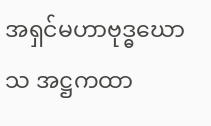အရှင်မဟာဗုဒ္ဓဃောသ အဋ္ဌကထာ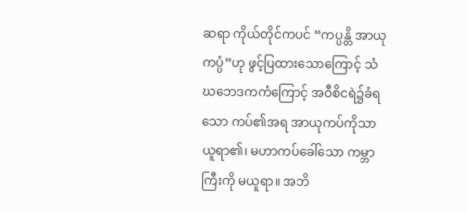ဆရာ ကိုယ်တိုင်ကပင် “ကပ္ပန္တိ အာယုကပ္ပံ”ဟု ဖွင့်ပြထားသောကြောင့် သံဃဘေဒကကံကြောင့် အဝီစိငရဲ၌ခံရသော ကပ်၏အရ အာယုကပ်ကိုသာ ယူရာ၏၊ မဟာကပ်ခေါ်သော ကမ္ဘာကြီးကို မယူရာ။ အဘိ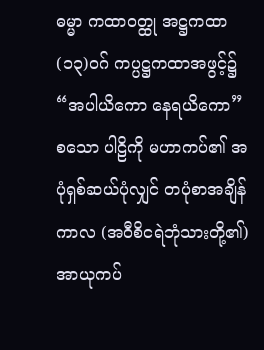ဓမ္မာ ကထာဝတ္ထု အဋ္ဌကထာ (၁၃)ဝဂ် ကပ္ပဋ္ဌကထာအဖွင့်၌ “အပါယိကော နေရယိကော” စသော ပါဠိကို မဟာကပ်၏ အပုံရှစ်ဆယ်ပုံလျှင် တပုံစာအချိန်ကာလ (အဝီစိငရဲဘုံသားတို့၏) အာယုကပ်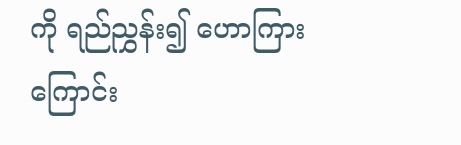ကို ရည်ညွှန်း၍ ဟောကြားကြောင်း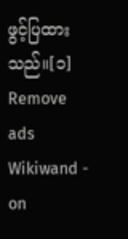ဖွင့်ပြထားသည်။[၁]
Remove ads
Wikiwand - on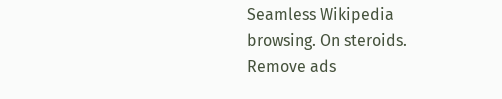Seamless Wikipedia browsing. On steroids.
Remove ads